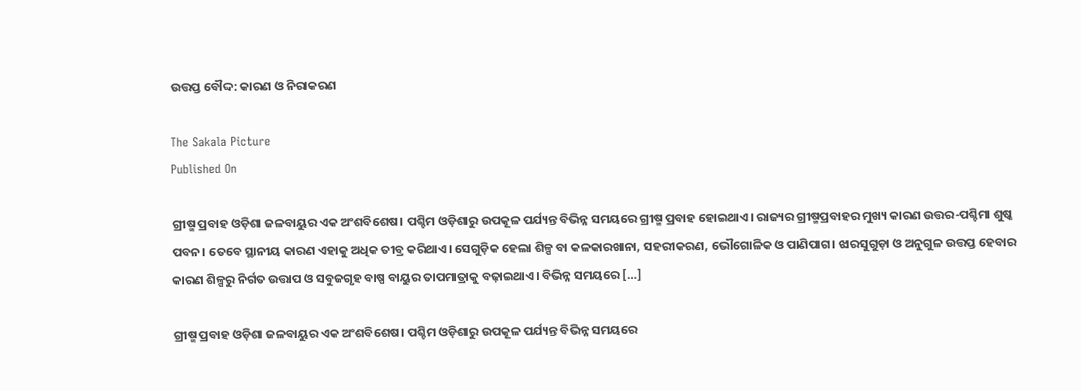ଉତ୍ତପ୍ତ ବୌଦ୍ଦ: କାରଣ ଓ ନିରାକରଣ

The Sakala Picture
Published On

ଗ୍ରୀଷ୍ମ ପ୍ରବାହ ଓଡ଼ିଶା ଜଳବାୟୁର ଏକ ଅଂଶବିଶେଷ। ପଶ୍ଚିମ ଓଡ଼ିଶାରୁ ଉପକୂଳ ପର୍ଯ୍ୟନ୍ତ ବିଭିନ୍ନ ସମୟରେ ଗ୍ରୀଷ୍ମ ପ୍ରବାହ ହୋଇଥାଏ। ରାଜ୍ୟର ଗ୍ରୀଷ୍ମପ୍ରବାହର ମୁଖ୍ୟ କାରଣ ଉତ୍ତର-ପଶ୍ଚିମା ଶୁଷ୍କ ପବନ। ତେବେ ସ୍ଥାନୀୟ କାରଣ ଏହାକୁ ଅଧିକ ତୀବ୍ର କରିଥାଏ। ସେଗୁଡ଼ିକ ହେଲା ଶିଳ୍ପ ବା କଳକାରଖାନା, ସହରୀକରଣ, ଭୌଗୋଳିକ ଓ ପାଣିପାଗ। ଝାରସୁଗୁଡ଼ା ଓ ଅନୁଗୁଳ ଉତ୍ତପ୍ତ ହେବାର କାରଣ ଶିଳ୍ପରୁ ନିର୍ଗତ ଉତ୍ତାପ ଓ ସବୁଜଗୃହ ବାଷ୍ପ ବାୟୁର ତାପମାତ୍ରାକୁ ବଢ଼ାଇଥାଏ। ବିଭିନ୍ନ ସମୟରେ […]

ଗ୍ରୀଷ୍ମ ପ୍ରବାହ ଓଡ଼ିଶା ଜଳବାୟୁର ଏକ ଅଂଶବିଶେଷ। ପଶ୍ଚିମ ଓଡ଼ିଶାରୁ ଉପକୂଳ ପର୍ଯ୍ୟନ୍ତ ବିଭିନ୍ନ ସମୟରେ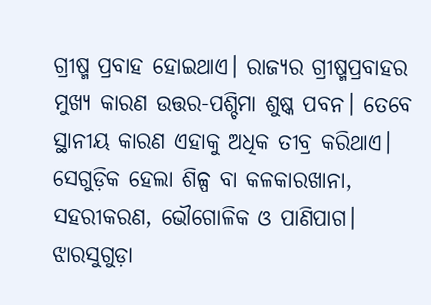ଗ୍ରୀଷ୍ମ ପ୍ରବାହ ହୋଇଥାଏ। ରାଜ୍ୟର ଗ୍ରୀଷ୍ମପ୍ରବାହର ମୁଖ୍ୟ କାରଣ ଉତ୍ତର-ପଶ୍ଚିମା ଶୁଷ୍କ ପବନ। ତେବେ ସ୍ଥାନୀୟ କାରଣ ଏହାକୁ ଅଧିକ ତୀବ୍ର କରିଥାଏ। ସେଗୁଡ଼ିକ ହେଲା ଶିଳ୍ପ ବା କଳକାରଖାନା, ସହରୀକରଣ, ଭୌଗୋଳିକ ଓ ପାଣିପାଗ। ଝାରସୁଗୁଡ଼ା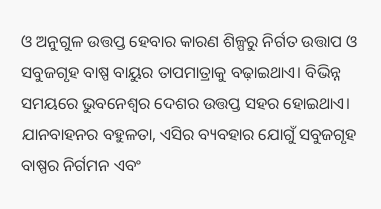ଓ ଅନୁଗୁଳ ଉତ୍ତପ୍ତ ହେବାର କାରଣ ଶିଳ୍ପରୁ ନିର୍ଗତ ଉତ୍ତାପ ଓ ସବୁଜଗୃହ ବାଷ୍ପ ବାୟୁର ତାପମାତ୍ରାକୁ ବଢ଼ାଇଥାଏ। ବିଭିନ୍ନ ସମୟରେ ଭୁବନେଶ୍ୱର ଦେଶର ଉତ୍ତପ୍ତ ସହର ହୋଇଥାଏ। ଯାନବାହନର ବହୁଳତା, ଏସିର ବ୍ୟବହାର ଯୋଗୁଁ ସବୁଜଗୃହ ବାଷ୍ପର ନିର୍ଗମନ ଏବଂ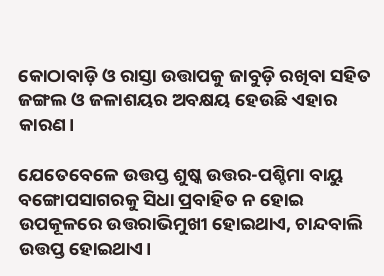କୋଠାବାଡ଼ି ଓ ରାସ୍ତା ଉତ୍ତାପକୁ ଜାବୁଡ଼ି ରଖିବା ସହିତ ଜଙ୍ଗଲ ଓ ଜଳାଶୟର ଅବକ୍ଷୟ ହେଉଛି ଏହାର କାରଣ।

ଯେତେବେଳେ ଉତ୍ତପ୍ତ ଶୁଷ୍କ ଉତ୍ତର-ପଶ୍ଚିମା ବାୟୁ ବଙ୍ଗୋପସାଗରକୁ ସିଧା ପ୍ରବାହିତ ନ ହୋଇ ଉପକୂଳରେ ଉତ୍ତରାଭିମୁଖୀ ହୋଇଥାଏ, ଚାନ୍ଦବାଲି ଉତ୍ତପ୍ତ ହୋଇଥାଏ।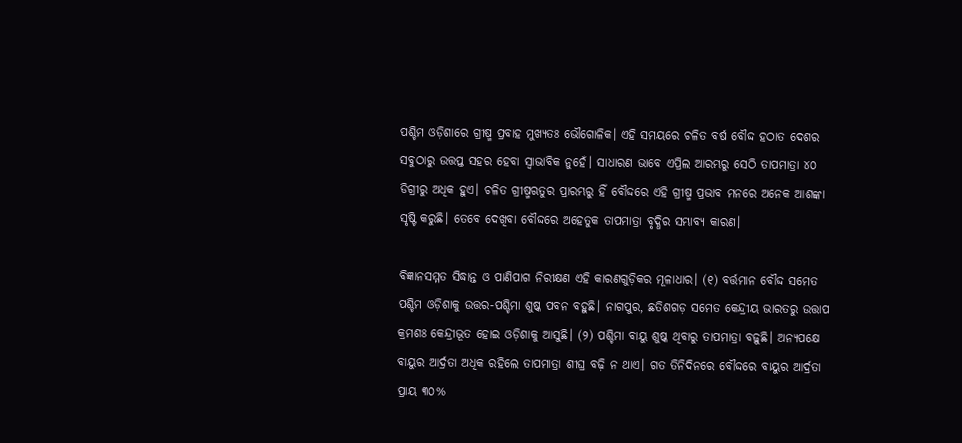ପଶ୍ଚିମ ଓଡ଼ିଶାରେ ଗ୍ରୀଷ୍ମ ପ୍ରବାହ ମୁଖ୍ୟତଃ ଭୌଗୋଳିକ। ଏହି ସମୟରେ ଚଳିତ ବର୍ଷ ବୌଦ୍ଦ ହଠାତ ଦେଶର ସବୁଠାରୁ ଉତ୍ତପ୍ତ ସହର ହେବା ସ୍ୱାଭାବିକ ନୁହେଁ। ସାଧାରଣ ଭାବେ ଏପ୍ରିଲ ଆରମ୍ଭରୁ ସେଠି ତାପମାତ୍ରା ୪୦ ଡିଗ୍ରୀରୁ ଅଧିକ ହୁଏ। ଚଳିତ ଗ୍ରୀଷ୍ମଋତୁର ପ୍ରାରମ୍ଭରୁ ହିଁ ବୌଦ୍ଦରେ ଏହି ଗ୍ରୀଷ୍ମ ପ୍ରଭାବ ମନରେ ଅନେକ ଆଶଙ୍କା ସୃଷ୍ଟି କରୁଛି। ତେବେ ଦେଖିବା ବୌଦ୍ଦରେ ଅହେତୁକ ତାପମାତ୍ରା ବୃଦ୍ଧିର ସମ୍ଭାବ୍ୟ କାରଣ।

ବିଜ୍ଞାନସମ୍ମତ ସିଦ୍ଧାନ୍ତ ଓ ପାଣିପାଗ ନିରୀକ୍ଷଣ ଏହି କାରଣଗୁଡ଼ିକର ମୂଳାଧାର। (୧) ବର୍ତ୍ତମାନ ବୌଦ୍ଦ ସମେତ ପଶ୍ଚିମ ଓଡ଼ିଶାକୁ ଉତ୍ତର-ପଶ୍ଚିମା ଶୁଷ୍କ ପବନ ବହୁଛି। ନାଗପୁର, ଛତିଶଗଡ଼ ସମେତ କେନ୍ଦ୍ରୀୟ ଭାରତରୁ ଉତ୍ତାପ କ୍ରମଶଃ କେନ୍ଦ୍ରୀଭୂତ ହୋଇ ଓଡ଼ିଶାକୁ ଆସୁଛି। (୨) ପଶ୍ଚିମା ବାୟୁ ଶୁଷ୍କ ଥିବାରୁ ତାପମାତ୍ରା ବଢ଼ୁଛି। ଅନ୍ୟପକ୍ଷେ ବାୟୁର ଆର୍ଦ୍ରତା ଅଧିକ ରହିଲେ ତାପମାତ୍ରା ଶୀଘ୍ର ବଢ଼ି ନ ଥାଏ। ଗତ ତିନିଦିନରେ ବୌଦ୍ଦରେ ବାୟୁର ଆର୍ଦ୍ରତା ପ୍ରାୟ ୩୦%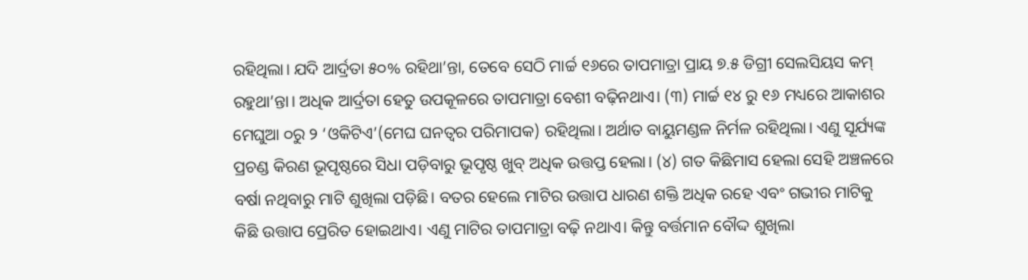ରହିଥିଲା। ଯଦି ଆର୍ଦ୍ରତା ୫୦% ରହିଥା’ନ୍ତା, ତେବେ ସେଠି ମାର୍ଚ୍ଚ ୧୬ରେ ତାପମାତ୍ରା ପ୍ରାୟ ୭.୫ ଡିଗ୍ରୀ ସେଲସିୟସ କମ୍‌‌ ରହୁଥା’ନ୍ତା। ଅଧିକ ଆର୍ଦ୍ରତା ହେତୁ ଉପକୂଳରେ ତାପମାତ୍ରା ବେଶୀ ବଢ଼ିନଥାଏ। (୩) ମାର୍ଚ୍ଚ ୧୪ ରୁ ୧୬ ମଧ୍ୟରେ ଆକାଶର ମେଘୁଆ ୦ରୁ ୨ ‘ଓକିଟିଏ’(ମେଘ ଘନତ୍ୱର ପରିମାପକ) ରହିଥିଲା। ଅର୍ଥାତ ବାୟୁମଣ୍ଡଳ ନିର୍ମଳ ରହିଥିଲା। ଏଣୁ ସୂର୍ଯ୍ୟଙ୍କ ପ୍ରଚଣ୍ଡ କିରଣ ଭୂପୃଷ୍ଠରେ ସିଧା ପଡ଼ିବାରୁ ଭୂପୃଷ୍ଠ ଖୁବ୍‌‌ ଅଧିକ ଉତ୍ତପ୍ତ ହେଲା। (୪) ଗତ କିଛିମାସ ହେଲା ସେହି ଅଞ୍ଚଳରେ ବର୍ଷା ନଥିବାରୁ ମାଟି ଶୁଖିଲା ପଡ଼ିଛି। ବତର ହେଲେ ମାଟିର ଉତ୍ତାପ ଧାରଣ ଶକ୍ତି ଅଧିକ ରହେ ଏବଂ ଗଭୀର ମାଟିକୁ କିଛି ଉତ୍ତାପ ପ୍ରେରିତ ହୋଇଥାଏ। ଏଣୁ ମାଟିର ତାପମାତ୍ରା ବଢ଼ି ନଥାଏ। କିନ୍ତୁ ବର୍ତ୍ତମାନ ବୌଦ୍ଦ ଶୁଖିଲା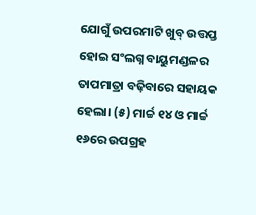ଯୋଗୁଁ ଉପରମାଟି ଖୁବ୍‌‌ ଉତ୍ତପ୍ତ ହୋଇ ସଂଲଗ୍ନ ବାୟୁମଣ୍ଡଳର ତାପମାତ୍ରା ବଢ଼ିବାରେ ସହାୟକ ହେଲା। (୫) ମାର୍ଚ୍ଚ ୧୪ ଓ ମାର୍ଚ୍ଚ ୧୬ରେ ଉପଗ୍ରହ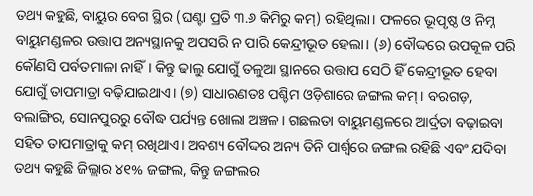ତଥ୍ୟ କହୁଛି, ବାୟୁର ବେଗ ସ୍ଥିର (ଘଣ୍ଟା ପ୍ରତି ୩.୬ କିମିରୁ କମ୍‌‌) ରହିଥିଲା। ଫଳରେ ଭୂପୃଷ୍ଠ ଓ ନିମ୍ନ ବାୟୁମଣ୍ଡଳର ଉତ୍ତାପ ଅନ୍ୟସ୍ଥାନକୁ ଅପସରି ନ ପାରି କେନ୍ଦ୍ରୀଭୂତ ହେଲା। (୬) ବୌଦ୍ଦରେ ଉପକୂଳ ପରି କୌଣସି ପର୍ବତମାଳା ନାହିଁ। କିନ୍ତୁ ଢାଲୁ ଯୋଗୁଁ ତଳୁଆ ସ୍ଥାନରେ ଉତ୍ତାପ ସେଠି ହିଁ କେନ୍ଦ୍ରୀଭୂତ ହେବା ଯୋଗୁଁ ତାପମାତ୍ରା ବଢ଼ିଯାଇଥାଏ। (୭) ସାଧାରଣତଃ ପଶ୍ଚିମ ଓଡ଼ିଶାରେ ଜଙ୍ଗଲ କମ୍‌‌। ବରଗଡ଼, ବଲାଙ୍ଗିର, ସୋନପୁରରୁ ବୌଦ୍ଧ ପର୍ଯ୍ୟନ୍ତ ଖୋଲା ଅଞ୍ଚଳ। ଗଛଲତା ବାୟୁମଣ୍ଡଳରେ ଆର୍ଦ୍ରତା ବଢ଼ାଇବା ସହିତ ତାପମାତ୍ରାକୁ କମ୍‌‌ ରଖିଥାଏ। ଅବଶ୍ୟ ବୌଦ୍ଦର ଅନ୍ୟ ତିନି ପାର୍ଶ୍ବରେ ଜଙ୍ଗଲ ରହିଛି ଏବଂ ଯଦିବା ତଥ୍ୟ କହୁଛି ଜିଲ୍ଲାର ୪୧% ଜଙ୍ଗଲ, କିନ୍ତୁ ଜଙ୍ଗଲର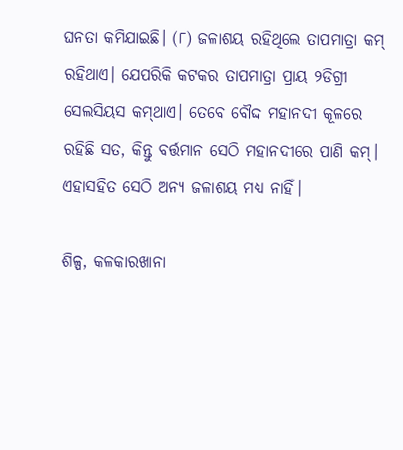ଘନତା କମିଯାଇଛି। (୮) ଜଳାଶୟ ରହିଥିଲେ ତାପମାତ୍ରା କମ୍‌‌ ରହିଥାଏ। ଯେପରିକି କଟକର ତାପମାତ୍ରା ପ୍ରାୟ ୨ଡିଗ୍ରୀ ସେଲସିୟସ କମ୍‌‌ଥାଏ। ତେବେ ବୌଦ୍ଦ ମହାନଦୀ କୂଳରେ ରହିଛି ସତ, କିନ୍ତୁ ବର୍ତ୍ତମାନ ସେଠି ମହାନଦୀରେ ପାଣି କମ୍‌‌। ଏହାସହିତ ସେଠି ଅନ୍ୟ ଜଳାଶୟ ମଧ୍ୟ ନାହିଁ।

ଶିଳ୍ପ, କଳକାରଖାନା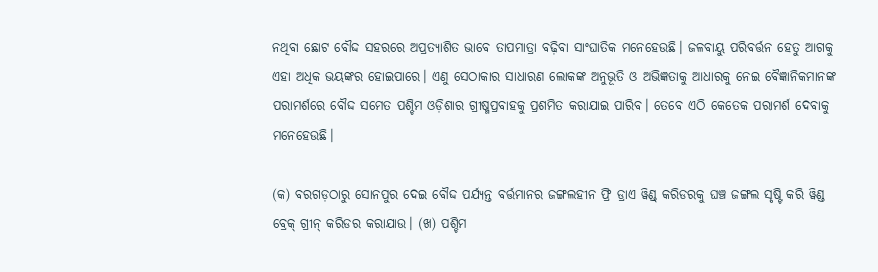ନଥିବା ଛୋଟ ବୌଦ୍ଦ ସହରରେ ଅପ୍ରତ୍ୟାଶିତ ଭାବେ ତାପମାତ୍ରା ବଢ଼ିବା ସାଂଘାତିକ ମନେହେଉଛି। ଜଳବାୟୁ ପରିବର୍ତ୍ତନ ହେତୁ ଆଗକୁ ଏହା ଅଧିକ ଭୟଙ୍କର ହୋଇପାରେ। ଏଣୁ ସେଠାକାର ସାଧାରଣ ଲୋକଙ୍କ ଅନୁଭୂତି ଓ ଅଭିଜ୍ଞତାକୁ ଆଧାରକୁ ନେଇ ବୈଜ୍ଞାନିକମାନଙ୍କ ପରାମର୍ଶରେ ବୌଦ୍ଦ ସମେତ ପଶ୍ଚିମ ଓଡ଼ିଶାର ଗ୍ରୀଷ୍ମପ୍ରବାହକୁ ପ୍ରଶମିତ କରାଯାଇ ପାରିବ। ତେବେ ଏଠି କେତେକ ପରାମର୍ଶ ଦେବାକୁ ମନେହେଉଛି।

(କ) ବରଗଡ଼ଠାରୁ ସୋନପୁର ଦେଇ ବୌଦ୍ଦ ପର୍ଯ୍ୟନ୍ତ ବର୍ତ୍ତମାନର ଜଙ୍ଗଲହୀନ ଫ୍ରି ଡ୍ରାଏ ୱିଣ୍ଡ୍‌‌ କରିଡରକୁ ଘଞ୍ଚ ଜଙ୍ଗଲ ସୃଷ୍ଟି କରି ୱିଣ୍ଡ ବ୍ରେକ୍‌‌ ଗ୍ରୀନ୍‌‌ କରିଡର କରାଯାଉ। (ଖ) ପଶ୍ଚିମ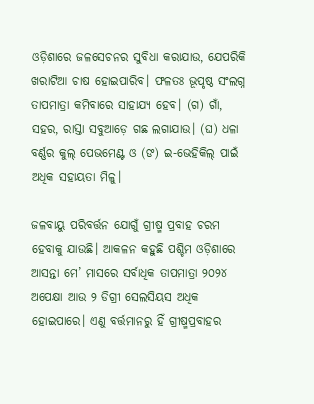ଓଡ଼ିଶାରେ ଜଳସେଚନର ସୁବିଧା କରାଯାଉ, ଯେପରିକି ଖରାଟିଆ ଚାଷ ହୋଇପାରିବ। ଫଳତଃ ଭୂପୃଷ୍ଠ ସଂଲଗ୍ନ ତାପମାତ୍ରା କମିବାରେ ସାହାଯ୍ୟ ହେବ। (ଗ) ଗାଁ, ସହର, ରାସ୍ତା ସବୁଆଡ଼େ ଗଛ ଲଗାଯାଉ। (ଘ) ଧଳା ବର୍ଣ୍ଣର କୁଲ୍‌‌ ପେଭମେଣ୍ଟ ଓ (ଙ) ଇ-ଭେହିକିଲ୍‌‌ ପାଇଁ ଅଧିକ ସହାୟତା ମିଳୁ।

ଜଳବାୟୁ ପରିବର୍ତ୍ତନ ଯୋଗୁଁ ଗ୍ରୀଷ୍ମ ପ୍ରବାହ ଚରମ ହେବାକୁ ଯାଉଛି। ଆକଳନ କହୁଛି ପଶ୍ଚିମ ଓଡ଼ିଶାରେ ଆସନ୍ତା ମେ’ ମାସରେ ସର୍ବାଧିକ ତାପମାତ୍ରା ୨୦୨୪ ଅପେକ୍ଷା ଆଉ ୨ ଡିଗ୍ରୀ ସେଲସିୟସ ଅଧିକ ହୋଇପାରେ। ଏଣୁ ବର୍ତ୍ତମାନରୁ ହିଁ ଗ୍ରୀଷ୍ମପ୍ରବାହର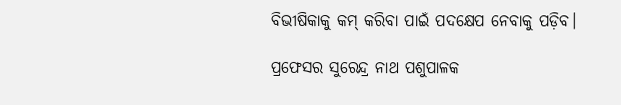ବିଭୀଷିକାକୁ କମ୍‌‌ କରିବା ପାଇଁ ପଦକ୍ଷେପ ନେବାକୁ ପଡ଼ିବ।

ପ୍ରଫେସର ସୁରେନ୍ଦ୍ର ନାଥ ପଶୁପାଳକ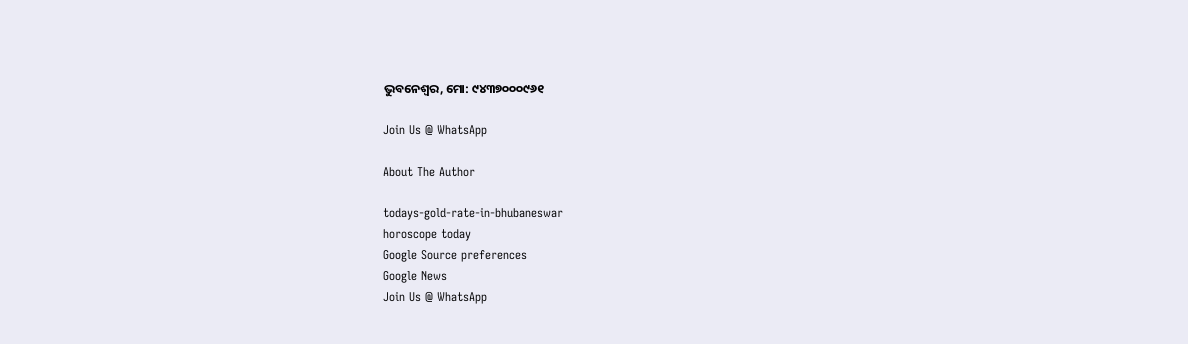ଭୁବନେଶ୍ବର, ମୋ: ୯୪୩୭୦୦୦୯୬୧

Join Us @ WhatsApp

About The Author

todays-gold-rate-in-bhubaneswar
horoscope today
Google Source preferences
Google News
Join Us @ WhatsApp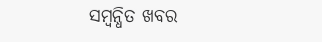ସମ୍ବନ୍ଧିତ ଖବର